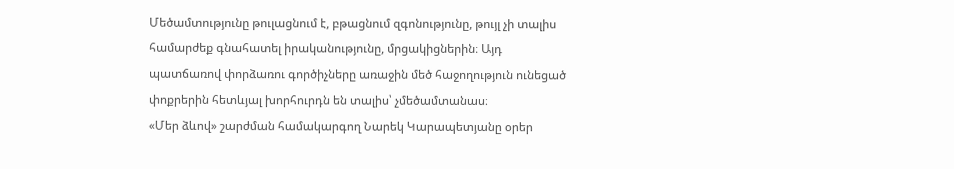Մեծամտությունը թուլացնում է, բթացնում զգոնությունը, թույլ չի տալիս համարժեք գնահատել իրականությունը, մրցակիցներին։ Այդ պատճառով փորձառու գործիչները առաջին մեծ հաջողություն ունեցած փոքրերին հետևյալ խորհուրդն են տալիս՝ չմեծամտանաս։
«Մեր ձևով» շարժման համակարգող Նարեկ Կարապետյանը օրեր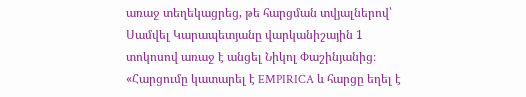առաջ տեղեկացրեց, թե հարցման տվյալներով՝ Սամվել Կարապետյանը վարկանիշային 1 տոկոսով առաջ է անցել Նիկոլ Փաշինյանից։ «Հարցումը կատարել է EMPIRICA և հարցը եղել է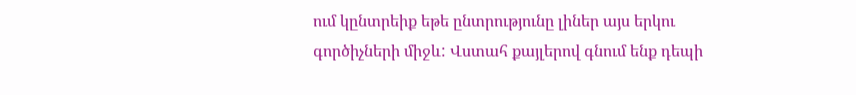ում կընտրեիք եթե ընտրությունը լիներ այս երկու գործիչների միջև: Վստահ քայլերով գնում ենք դեպի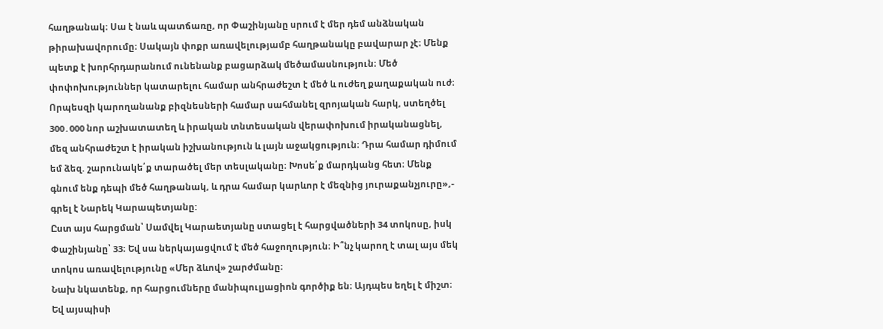հաղթանակ։ Սա է նաև պատճառը, որ Փաշինյանը սրում է մեր դեմ անձնական թիրախավորումը։ Սակայն փոքր առավելությամբ հաղթանակը բավարար չէ։ Մենք պետք է խորհրդարանում ունենանք բացարձակ մեծամասնություն։ Մեծ փոփոխություններ կատարելու համար անհրաժեշտ է մեծ և ուժեղ քաղաքական ուժ։ Որպեսզի կարողանանք բիզնեսների համար սահմանել զրոյական հարկ, ստեղծել 300․000 նոր աշխատատեղ և իրական տնտեսական վերափոխում իրականացնել, մեզ անհրաժեշտ է իրական իշխանություն և լայն աջակցություն։ Դրա համար դիմում եմ ձեզ. շարունակե՛ք տարածել մեր տեսլականը։ Խոսե՛ք մարդկանց հետ։ Մենք գնում ենք դեպի մեծ հաղթանակ, և դրա համար կարևոր է մեզնից յուրաքանչյուրը»,- գրել է Նարեկ Կարապետյանը:
Ըստ այս հարցման՝ Սամվել Կարաետյանը ստացել է հարցվածների 34 տոկոսը, իսկ Փաշինյանը՝ 33։ Եվ սա ներկայացվում է մեծ հաջողություն։ Ի՞նչ կարող է տալ այս մեկ տոկոս առավելությունը «Մեր ձևով» շարժմանը։
Նախ նկատենք, որ հարցումները մանիպուլյացիոն գործիք են։ Այդպես եղել է միշտ։ Եվ այսպիսի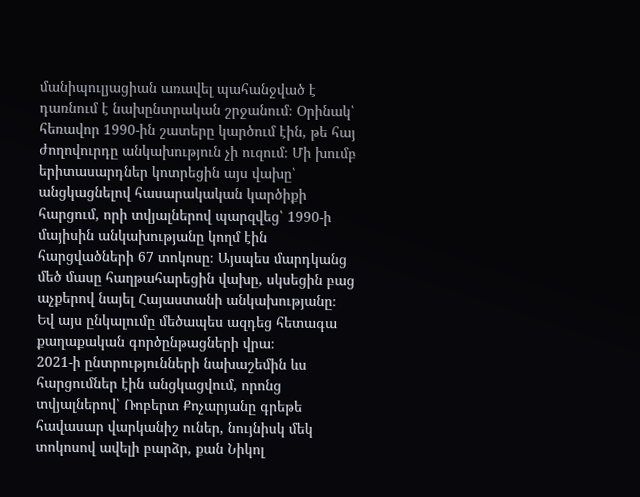մանիպուլյացիան առավել պահանջված է դառնում է նախընտրական շրջանում։ Օրինակ՝ հեռավոր 1990-ին շատերը կարծում էին, թե հայ ժողովուրդը անկախություն չի ուզում։ Մի խումբ երիտասարդներ կոտրեցին այս վախը՝ անցկացնելով հասարակական կարծիքի հարցում, որի տվյալներով պարզվեց՝ 1990-ի մայիսին անկախությանը կողմ էին հարցվածների 67 տոկոսը։ Այսպես մարդկանց մեծ մասը հաղթահարեցին վախը, սկսեցին բաց աչքերով նայել Հայաստանի անկախությանը։ Եվ այս ընկալումը մեծապես ազդեց հետագա քաղաքական գործընթացների վրա։
2021-ի ընտրությունների նախաշեմին ևս հարցումներ էին անցկացվում, որոնց տվյալներով՝ Ռոբերտ Քոչարյանը գրեթե հավասար վարկանիշ ուներ, նույնիսկ մեկ տոկոսով ավելի բարձր, քան Նիկոլ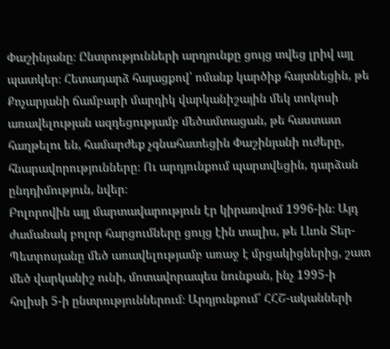Փաշինյանը։ Ընտրությունների արդյունքը ցույց տվեց լրիվ այլ պատկեր։ Հետադարձ հայացքով՝ ոմանք կարծիք հայտնեցին, թե Քոչարյանի ճամբարի մարդիկ վարկանիշային մեկ տոկոսի առավելության ազդեցությամբ մեծամտացան, թե հաստատ հաղթելու են, համարժեք չգնահատեցին Փաշինյանի ուժերը, հնարավորությունները։ Ու արդյունքում պարտվեցին, դարձան ընդդիմություն, նվեր։
Բոլորովին այլ մարտավարություն էր կիրառվում 1996-ին։ Այդ ժամանակ բոլոր հարցումները ցույց էին տալիս, թե Լևոն Տեր-Պետրոսյանը մեծ առավելությամբ առաջ է մրցակիցներից, շատ մեծ վարկանիշ ունի, մոտավորապես նունքան, ինչ 1995-ի հոլիսի 5-ի ընտրություններում։ Արդյունքում՝ ՀՀՇ-ականների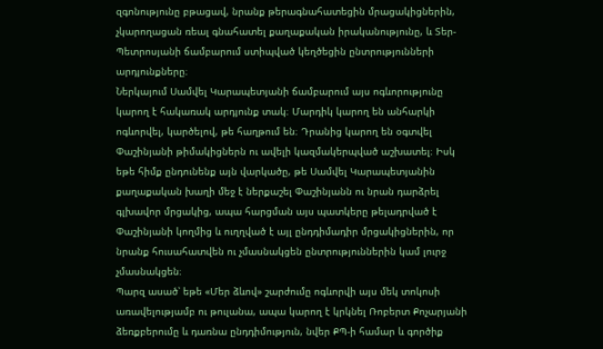զգոնությունը բթացավ, նրանք թերագնահատեցին մրացակիցներին, չկարողացան ռեալ գնահատել քաղաքական իրականությունը, և Տեր-Պետրոսյանի ճամբարում ստիպված կեղծեցին ընտրությունների արդյունքները։
Ներկայում Սամվել Կարապետյանի ճամբարում այս ոգևորությունը կարող է հակառակ արդյունք տակ։ Մարդիկ կարող են անհարկի ոգևորվել, կարծելով, թե հաղթում են։ Դրանից կարող են օգտվել Փաշինյանի թիմակիցներն ու ավելի կազմակերպված աշխատել։ Իսկ եթե հիմք ընդունենք այն վարկածը, թե Սամվել Կարապետյանին քաղաքական խաղի մեջ է ներքաշել Փաշինյանն ու նրան դարձրել գլխավոր մրցակից, ապա հարցման այս պատկերը թելադրված է Փաշինյանի կողմից և ուղղված է այլ ընդդիմադիր մրցակիցներին, որ նրանք հուսահատվեն ու չմասնակցեն ընտրություններին կամ լուրջ չմասնակցեն։
Պարզ ասած՝ եթե «Մեր ձևով» շարժումը ոգևորվի այս մեկ տոկոսի առավելությամբ ու թուլանա, ապա կարող է կրկնել Ռոբերտ Քոչարյանի ձեռքբերումը և դառնա ընդդիմություն, նվեր ՔՊ-ի համար և գործիք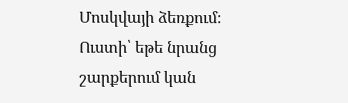Մոսկվայի ձեռքում։ Ուստի՝ եթե նրանց շարքերում կան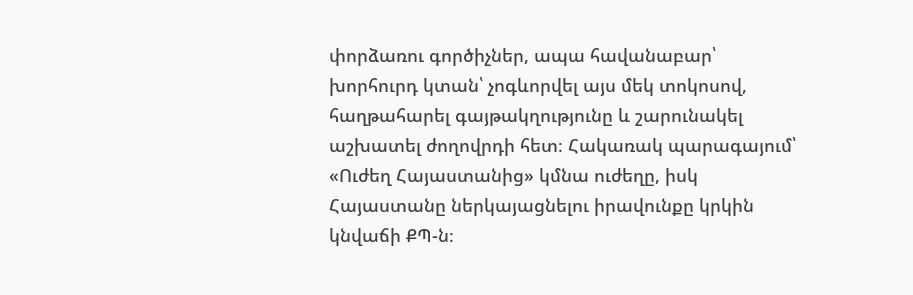փորձառու գործիչներ, ապա հավանաբար՝ խորհուրդ կտան՝ չոգևորվել այս մեկ տոկոսով, հաղթահարել գայթակղությունը և շարունակել աշխատել ժողովրդի հետ։ Հակառակ պարագայում՝ «Ուժեղ Հայաստանից» կմնա ուժեղը, իսկ Հայաստանը ներկայացնելու իրավունքը կրկին կնվաճի ՔՊ-ն։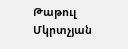Թաթուլ Մկրտչյան